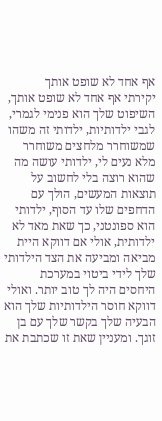אף אחד לא שופט אותך
יקירתי אף אחד לא שופט אותך, השיפוט שלך הוא פנימי לגמרי, לגבי ילדותיות, ילדותי זה משהו שמשוחרר מלחצים משוחרר מלא נעים לי, ילדותי עושה מה שהוא רוצה בלי לחשוב על תוצאות המעשים, הולך עם הדחפים שלו עד הסוף, ילדותי הוא ספונטני, כך שאת מאד לא ילדותית, אולי אם דווקא היית מביאה ומביעה את הצד הילדותי שלך לידי ביטוי במערכת היחסים היה לך טוב יותר. ואולי דווקא חוסר הילדותיות שלך הוא הבעיה שלך בקשר שלך עם בן זוגך. ומעניין שאת זו שכתבת את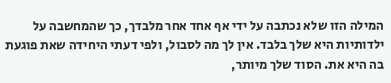המילה הזו שלא נכתבה על ידי אף אחד אחר מלבדך, כך שהמחשבה על ילדותיות היא שלך בלבד. אין לך מה לסבול, ולפי דעתי היחידה שאת פוגעת בה היא את. הסוד שלך מיותר,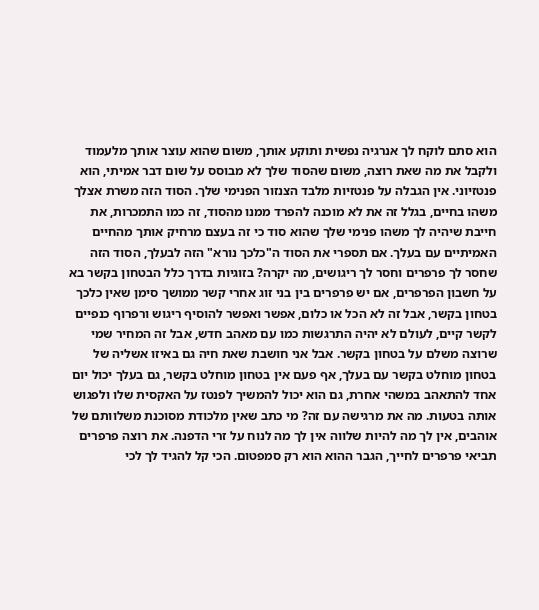הוא סתם לוקח לך אנרגיה נפשית ותוקע אותך, משום שהוא עוצר אותך מלעמוד ולקבל את מה שאת רוצה, משום שהסוד שלך לא מבוסס על שום דבר אמיתי, הוא פנטזיוני. אין הגבלה על פנטזיות מלבד הצנזור הפנימי שלך. הסוד הזה משרת אצלך משהו בחיים, בגלל זה את לא מוכנה להפרד ממנו מהסוד, זה כמו התמכרות, את חייבת שיהיה לך משהו פנימי שלך שהוא סוד כי זה בעצם מרחיק אותך מהחיים האמיתיים עם בעלך. אם תספרי את הסוד ה"כלכך נורא" הזה לבעלך, הסוד הזה שחסר לך פרפרים וחסר לך ריגושים, מה יקרה? בזוגיות בדרך כלל הבטחון בקשר בא על חשבון הפרפרים, אם יש פרפרים בין בני זוג אחרי קשר ממושך סימן שאין כלכך בטחון בקשר, אבל זה לא הכל או כלום, אפשר ואפשר להוסיף ריגוש ורפרוף כנפיים לקשר קיים, לעולם לא יהיה התרגשות כמו עם מאהב חדש, אבל זה המחיר שמי שרוצה משלם על בטחון בקשר. אבל אני חושבת שאת חיה גם באיזו אשליה של בטחון מוחלט בקשר עם בעלך, אף פעם אין בטחון מוחלט בקשר, גם בעלך יכול יום אחד להתאהב במשהי אחרת, גם הוא יכול להמשיך לפנטז על האקסית שלו ולפגוש אותה בטעות. מה את מרגישה עם זה? מי כתב שאין מלכודת מסוכנת משלוותם של אוהבים, אין לך מה להיות שלווה אין לך מה לנוח על זרי הדפנה. את רוצה פרפרים תביאי פרפרים לחייך, הגבר ההוא הוא רק סמפטום. הכי קל להגיד לך לכי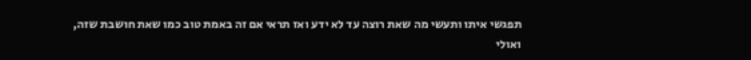תפגשי איתו ותעשי מה שאת רוצה עד לא ידע ואז תראי אם זה באמת טוב כמו שאת חושבת שזה, ואולי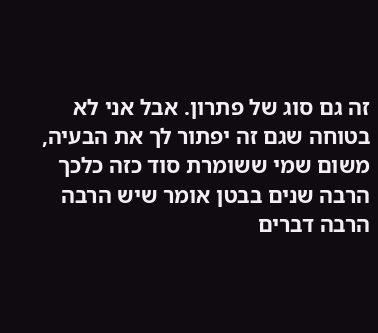זה גם סוג של פתרון. אבל אני לא בטוחה שגם זה יפתור לך את הבעיה, משום שמי ששומרת סוד כזה כלכך הרבה שנים בבטן אומר שיש הרבה הרבה דברים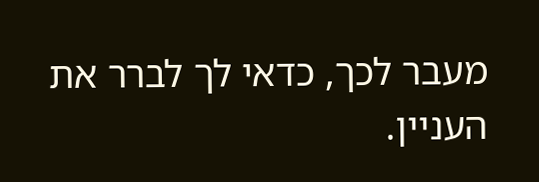מעבר לכך, כדאי לך לברר את העניין.